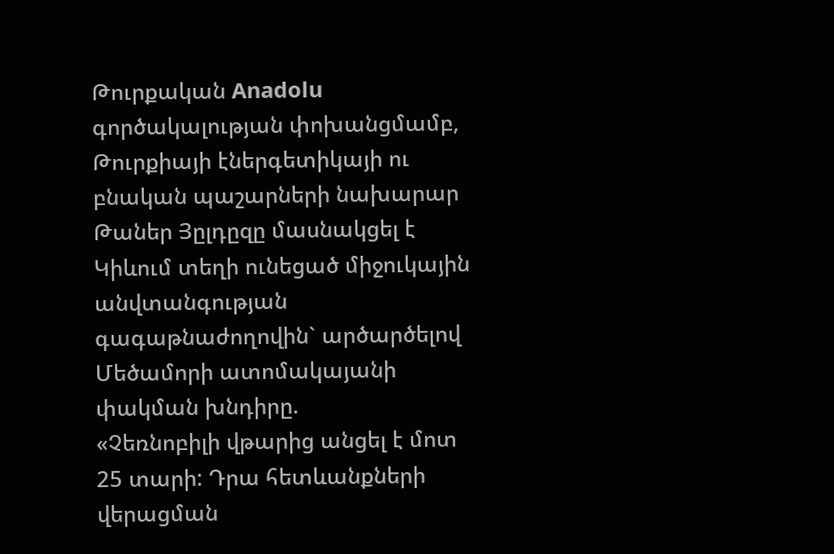Թուրքական Anadolu գործակալության փոխանցմամբ, Թուրքիայի էներգետիկայի ու բնական պաշարների նախարար Թաներ Յըլդըզը մասնակցել է Կիևում տեղի ունեցած միջուկային անվտանգության գագաթնաժողովին` արծարծելով Մեծամորի ատոմակայանի փակման խնդիրը.
«Չեռնոբիլի վթարից անցել է մոտ 25 տարի: Դրա հետևանքների վերացման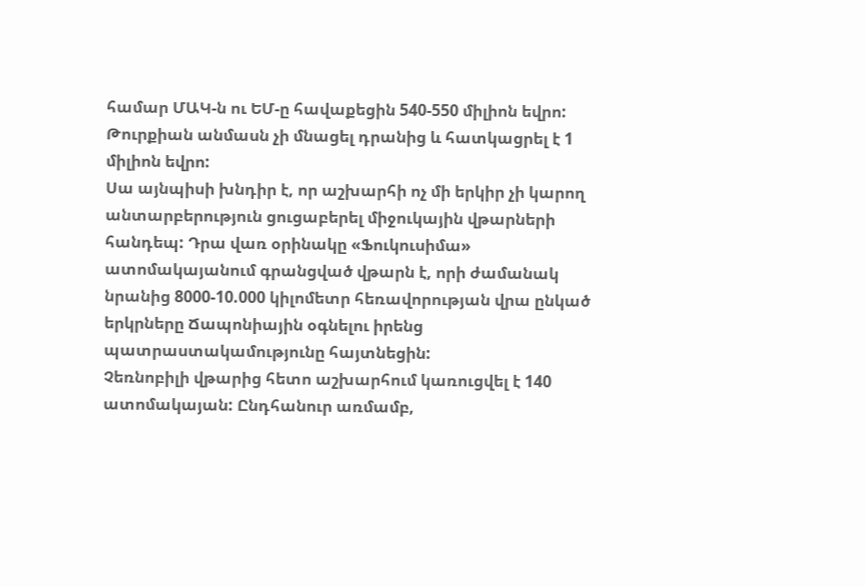համար ՄԱԿ-ն ու ԵՄ-ը հավաքեցին 540-550 միլիոն եվրո: Թուրքիան անմասն չի մնացել դրանից և հատկացրել է 1 միլիոն եվրո:
Սա այնպիսի խնդիր է, որ աշխարհի ոչ մի երկիր չի կարող անտարբերություն ցուցաբերել միջուկային վթարների հանդեպ: Դրա վառ օրինակը «Ֆուկուսիմա» ատոմակայանում գրանցված վթարն է, որի ժամանակ նրանից 8000-10.000 կիլոմետր հեռավորության վրա ընկած երկրները Ճապոնիային օգնելու իրենց պատրաստակամությունը հայտնեցին:
Չեռնոբիլի վթարից հետո աշխարհում կառուցվել է 140 ատոմակայան: Ընդհանուր առմամբ,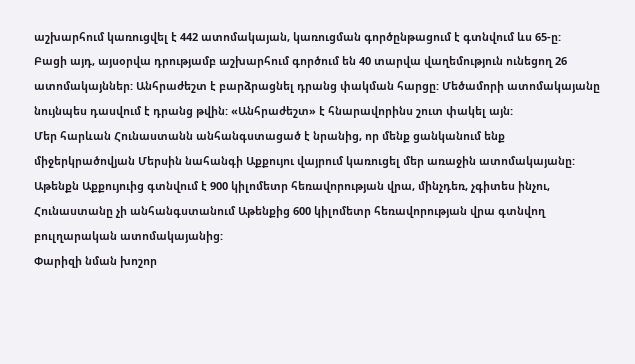աշխարհում կառուցվել է 442 ատոմակայան, կառուցման գործընթացում է գտնվում ևս 65-ը:
Բացի այդ, այսօրվա դրությամբ աշխարհում գործում են 40 տարվա վաղեմություն ունեցող 26 ատոմակայններ: Անհրաժեշտ է բարձրացնել դրանց փակման հարցը: Մեծամորի ատոմակայանը նույնպես դասվում է դրանց թվին: «Անհրաժեշտ» է հնարավորինս շուտ փակել այն:
Մեր հարևան Հունաստանն անհանգստացած է նրանից, որ մենք ցանկանում ենք միջերկրածովյան Մերսին նահանգի Աքքույու վայրում կառուցել մեր առաջին ատոմակայանը: Աթենքն Աքքույուից գտնվում է 900 կիլոմետր հեռավորության վրա, մինչդեռ, չգիտես ինչու, Հունաստանը չի անհանգստանում Աթենքից 600 կիլոմետր հեռավորության վրա գտնվող բուլղարական ատոմակայանից:
Փարիզի նման խոշոր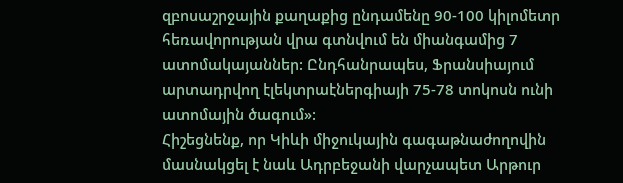զբոսաշրջային քաղաքից ընդամենը 90-100 կիլոմետր հեռավորության վրա գտնվում են միանգամից 7 ատոմակայաններ: Ընդհանրապես, Ֆրանսիայում արտադրվող էլեկտրաէներգիայի 75-78 տոկոսն ունի ատոմային ծագում»:
Հիշեցնենք, որ Կիևի միջուկային գագաթնաժողովին մասնակցել է նաև Ադրբեջանի վարչապետ Արթուր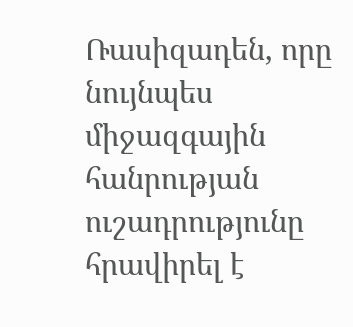Ռասիզադեն, որը նույնպես միջազգային հանրության ուշադրությունը հրավիրել է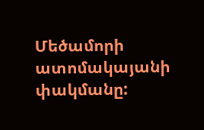Մեծամորի ատոմակայանի փակմանը: